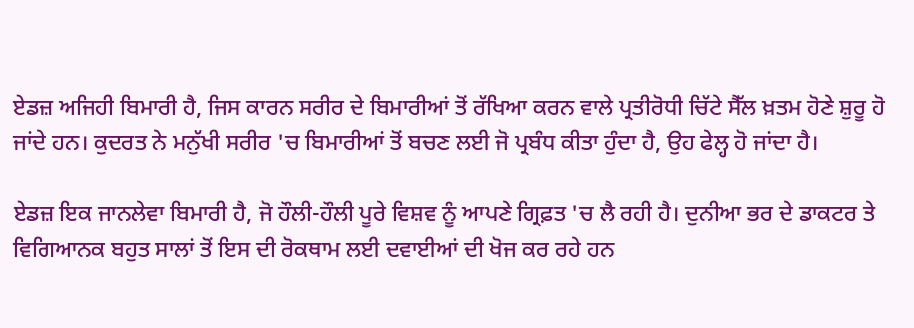ਏਡਜ਼ ਅਜਿਹੀ ਬਿਮਾਰੀ ਹੈ, ਜਿਸ ਕਾਰਨ ਸਰੀਰ ਦੇ ਬਿਮਾਰੀਆਂ ਤੋਂ ਰੱਖਿਆ ਕਰਨ ਵਾਲੇ ਪ੍ਰਤੀਰੋਧੀ ਚਿੱਟੇ ਸੈੱਲ ਖ਼ਤਮ ਹੋਣੇ ਸ਼ੁਰੂ ਹੋ ਜਾਂਦੇ ਹਨ। ਕੁਦਰਤ ਨੇ ਮਨੁੱਖੀ ਸਰੀਰ 'ਚ ਬਿਮਾਰੀਆਂ ਤੋਂ ਬਚਣ ਲਈ ਜੋ ਪ੍ਰਬੰਧ ਕੀਤਾ ਹੁੰਦਾ ਹੈ, ਉਹ ਫੇਲ੍ਹ ਹੋ ਜਾਂਦਾ ਹੈ।

ਏਡਜ਼ ਇਕ ਜਾਨਲੇਵਾ ਬਿਮਾਰੀ ਹੈ, ਜੋ ਹੌਲੀ-ਹੌਲੀ ਪੂਰੇ ਵਿਸ਼ਵ ਨੂੰ ਆਪਣੇ ਗ੍ਰਿਫ਼ਤ 'ਚ ਲੈ ਰਹੀ ਹੈ। ਦੁਨੀਆ ਭਰ ਦੇ ਡਾਕਟਰ ਤੇ ਵਿਗਿਆਨਕ ਬਹੁਤ ਸਾਲਾਂ ਤੋਂ ਇਸ ਦੀ ਰੋਕਥਾਮ ਲਈ ਦਵਾਈਆਂ ਦੀ ਖੋਜ ਕਰ ਰਹੇ ਹਨ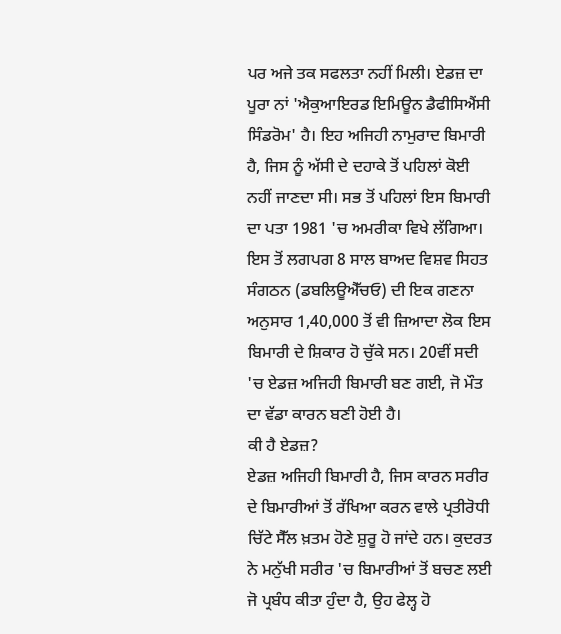ਪਰ ਅਜੇ ਤਕ ਸਫਲਤਾ ਨਹੀਂ ਮਿਲੀ। ਏਡਜ਼ ਦਾ ਪੂਰਾ ਨਾਂ 'ਐਕੁਆਇਰਡ ਇਮਿਊਨ ਡੈਫੀਸਿਐਂਸੀ ਸਿੰਡਰੋਮ' ਹੈ। ਇਹ ਅਜਿਹੀ ਨਾਮੁਰਾਦ ਬਿਮਾਰੀ ਹੈ, ਜਿਸ ਨੂੰ ਅੱਸੀ ਦੇ ਦਹਾਕੇ ਤੋਂ ਪਹਿਲਾਂ ਕੋਈ ਨਹੀਂ ਜਾਣਦਾ ਸੀ। ਸਭ ਤੋਂ ਪਹਿਲਾਂ ਇਸ ਬਿਮਾਰੀ ਦਾ ਪਤਾ 1981 'ਚ ਅਮਰੀਕਾ ਵਿਖੇ ਲੱਗਿਆ। ਇਸ ਤੋਂ ਲਗਪਗ 8 ਸਾਲ ਬਾਅਦ ਵਿਸ਼ਵ ਸਿਹਤ ਸੰਗਠਨ (ਡਬਲਿਊਐੱਚਓ) ਦੀ ਇਕ ਗਣਨਾ ਅਨੁਸਾਰ 1,40,000 ਤੋਂ ਵੀ ਜ਼ਿਆਦਾ ਲੋਕ ਇਸ ਬਿਮਾਰੀ ਦੇ ਸ਼ਿਕਾਰ ਹੋ ਚੁੱਕੇ ਸਨ। 20ਵੀਂ ਸਦੀ 'ਚ ਏਡਜ਼ ਅਜਿਹੀ ਬਿਮਾਰੀ ਬਣ ਗਈ, ਜੋ ਮੌਤ ਦਾ ਵੱਡਾ ਕਾਰਨ ਬਣੀ ਹੋਈ ਹੈ।
ਕੀ ਹੈ ਏਡਜ਼?
ਏਡਜ਼ ਅਜਿਹੀ ਬਿਮਾਰੀ ਹੈ, ਜਿਸ ਕਾਰਨ ਸਰੀਰ ਦੇ ਬਿਮਾਰੀਆਂ ਤੋਂ ਰੱਖਿਆ ਕਰਨ ਵਾਲੇ ਪ੍ਰਤੀਰੋਧੀ ਚਿੱਟੇ ਸੈੱਲ ਖ਼ਤਮ ਹੋਣੇ ਸ਼ੁਰੂ ਹੋ ਜਾਂਦੇ ਹਨ। ਕੁਦਰਤ ਨੇ ਮਨੁੱਖੀ ਸਰੀਰ 'ਚ ਬਿਮਾਰੀਆਂ ਤੋਂ ਬਚਣ ਲਈ ਜੋ ਪ੍ਰਬੰਧ ਕੀਤਾ ਹੁੰਦਾ ਹੈ, ਉਹ ਫੇਲ੍ਹ ਹੋ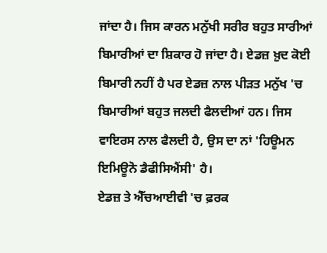ਜਾਂਦਾ ਹੈ। ਜਿਸ ਕਾਰਨ ਮਨੁੱਖੀ ਸਰੀਰ ਬਹੁਤ ਸਾਰੀਆਂ ਬਿਮਾਰੀਆਂ ਦਾ ਸ਼ਿਕਾਰ ਹੋ ਜਾਂਦਾ ਹੈ। ਏਡਜ਼ ਖ਼ੁਦ ਕੋਈ ਬਿਮਾਰੀ ਨਹੀਂ ਹੈ ਪਰ ਏਡਜ਼ ਨਾਲ ਪੀੜਤ ਮਨੁੱਖ 'ਚ ਬਿਮਾਰੀਆਂ ਬਹੁਤ ਜਲਦੀ ਫੈਲਦੀਆਂ ਹਨ। ਜਿਸ ਵਾਇਰਸ ਨਾਲ ਫੈਲਦੀ ਹੈ, ਉਸ ਦਾ ਨਾਂ 'ਹਿਊਮਨ ਇਮਿਊਨੋ ਡੈਫੀਸਿਐਂਸੀ' ਹੈ।
ਏਡਜ਼ ਤੇ ਐੱਚਆਈਵੀ 'ਚ ਫ਼ਰਕ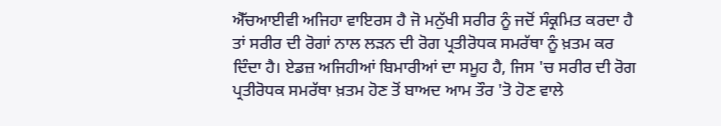ਐੱਚਆਈਵੀ ਅਜਿਹਾ ਵਾਇਰਸ ਹੈ ਜੋ ਮਨੁੱਖੀ ਸਰੀਰ ਨੂੰ ਜਦੋਂ ਸੰਕ੍ਰਮਿਤ ਕਰਦਾ ਹੈ ਤਾਂ ਸਰੀਰ ਦੀ ਰੋਗਾਂ ਨਾਲ ਲੜਨ ਦੀ ਰੋਗ ਪ੍ਰਤੀਰੋਧਕ ਸਮਰੱਥਾ ਨੂੰ ਖ਼ਤਮ ਕਰ ਦਿੰਦਾ ਹੈ। ਏਡਜ਼ ਅਜਿਹੀਆਂ ਬਿਮਾਰੀਆਂ ਦਾ ਸਮੂਹ ਹੈ, ਜਿਸ 'ਚ ਸਰੀਰ ਦੀ ਰੋਗ ਪ੍ਰਤੀਰੋਧਕ ਸਮਰੱਥਾ ਖ਼ਤਮ ਹੋਣ ਤੋਂ ਬਾਅਦ ਆਮ ਤੌਰ 'ਤੋ ਹੋਣ ਵਾਲੇ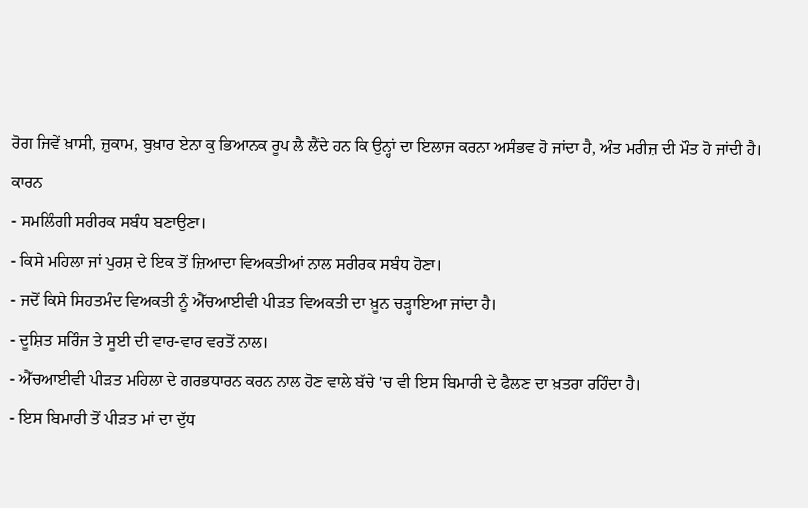ਰੋਗ ਜਿਵੇਂ ਖ਼ਾਸੀ, ਜ਼ੁਕਾਮ, ਬੁਖ਼ਾਰ ਏਨਾ ਕੁ ਭਿਆਨਕ ਰੂਪ ਲੈ ਲੈਂਦੇ ਹਨ ਕਿ ਉਨ੍ਹਾਂ ਦਾ ਇਲਾਜ ਕਰਨਾ ਅਸੰਭਵ ਹੋ ਜਾਂਦਾ ਹੈ, ਅੰਤ ਮਰੀਜ਼ ਦੀ ਮੌਤ ਹੋ ਜਾਂਦੀ ਹੈ।
ਕਾਰਨ
- ਸਮਲਿੰਗੀ ਸਰੀਰਕ ਸਬੰਧ ਬਣਾਉਣਾ।
- ਕਿਸੇ ਮਹਿਲਾ ਜਾਂ ਪੁਰਸ਼ ਦੇ ਇਕ ਤੋਂ ਜ਼ਿਆਦਾ ਵਿਅਕਤੀਆਂ ਨਾਲ ਸਰੀਰਕ ਸਬੰਧ ਹੋਣਾ।
- ਜਦੋਂ ਕਿਸੇ ਸਿਹਤਮੰਦ ਵਿਅਕਤੀ ਨੂੰ ਐੱਚਆਈਵੀ ਪੀੜਤ ਵਿਅਕਤੀ ਦਾ ਖ਼ੂਨ ਚੜ੍ਹਾਇਆ ਜਾਂਦਾ ਹੈ।
- ਦੂਸ਼ਿਤ ਸਰਿੰਜ ਤੇ ਸੂਈ ਦੀ ਵਾਰ-ਵਾਰ ਵਰਤੋਂ ਨਾਲ।
- ਐੱਚਆਈਵੀ ਪੀੜਤ ਮਹਿਲਾ ਦੇ ਗਰਭਧਾਰਨ ਕਰਨ ਨਾਲ ਹੋਣ ਵਾਲੇ ਬੱਚੇ 'ਚ ਵੀ ਇਸ ਬਿਮਾਰੀ ਦੇ ਫੈਲਣ ਦਾ ਖ਼ਤਰਾ ਰਹਿੰਦਾ ਹੈ।
- ਇਸ ਬਿਮਾਰੀ ਤੋਂ ਪੀੜਤ ਮਾਂ ਦਾ ਦੁੱਧ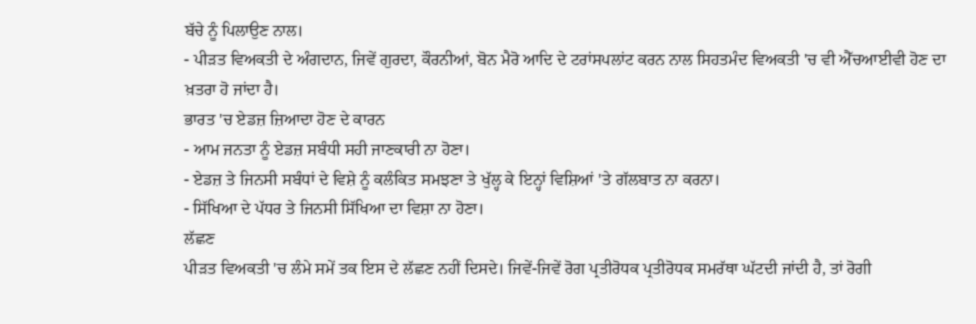ਬੱਚੇ ਨੂੰ ਪਿਲਾਉਣ ਨਾਲ।
- ਪੀੜਤ ਵਿਅਕਤੀ ਦੇ ਅੰਗਦਾਨ, ਜਿਵੇਂ ਗੁਰਦਾ, ਕੌਰਨੀਆਂ, ਬੋਨ ਮੈਰੋ ਆਦਿ ਦੇ ਟਰਾਂਸਪਲਾਂਟ ਕਰਨ ਨਾਲ ਸਿਹਤਮੰਦ ਵਿਅਕਤੀ 'ਚ ਵੀ ਐੱਚਆਈਵੀ ਹੋਣ ਦਾ ਖ਼ਤਰਾ ਹੋ ਜਾਂਦਾ ਹੈ।
ਭਾਰਤ 'ਚ ਏਡਜ਼ ਜ਼ਿਆਦਾ ਹੋਣ ਦੇ ਕਾਰਨ
- ਆਮ ਜਨਤਾ ਨੂੰ ਏਡਜ਼ ਸਬੰਧੀ ਸਹੀ ਜਾਣਕਾਰੀ ਨਾ ਹੋਣਾ।
- ਏਡਜ਼ ਤੇ ਜਿਨਸੀ ਸਬੰਧਾਂ ਦੇ ਵਿਸ਼ੇ ਨੂੰ ਕਲੰਕਿਤ ਸਮਝਣਾ ਤੇ ਖੁੱਲ੍ਹ ਕੇ ਇਨ੍ਹਾਂ ਵਿਸ਼ਿਆਂ 'ਤੇ ਗੱਲਬਾਤ ਨਾ ਕਰਨਾ।
- ਸਿੱਖਿਆ ਦੇ ਪੱਧਰ ਤੇ ਜਿਨਸੀ ਸਿੱਖਿਆ ਦਾ ਵਿਸ਼ਾ ਨਾ ਹੋਣਾ।
ਲੱਛਣ
ਪੀੜਤ ਵਿਅਕਤੀ 'ਚ ਲੰਮੇ ਸਮੇਂ ਤਕ ਇਸ ਦੇ ਲੱਛਣ ਨਹੀਂ ਦਿਸਦੇ। ਜਿਵੇਂ-ਜਿਵੇਂ ਰੋਗ ਪ੍ਰਤੀਰੋਧਕ ਪ੍ਰਤੀਰੋਧਕ ਸਮਰੱਥਾ ਘੱਟਦੀ ਜਾਂਦੀ ਹੈ, ਤਾਂ ਰੋਗੀ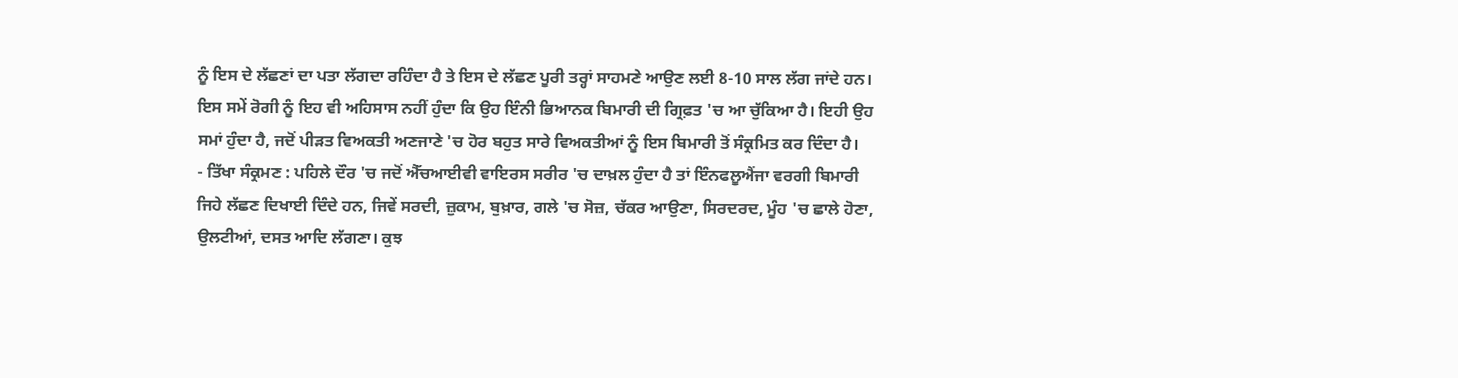ਨੂੰ ਇਸ ਦੇ ਲੱਛਣਾਂ ਦਾ ਪਤਾ ਲੱਗਦਾ ਰਹਿੰਦਾ ਹੈ ਤੇ ਇਸ ਦੇ ਲੱਛਣ ਪੂਰੀ ਤਰ੍ਹਾਂ ਸਾਹਮਣੇ ਆਉਣ ਲਈ 8-10 ਸਾਲ ਲੱਗ ਜਾਂਦੇ ਹਨ। ਇਸ ਸਮੇਂ ਰੋਗੀ ਨੂੰ ਇਹ ਵੀ ਅਹਿਸਾਸ ਨਹੀਂ ਹੁੰਦਾ ਕਿ ਉਹ ਇੰਨੀ ਭਿਆਨਕ ਬਿਮਾਰੀ ਦੀ ਗ੍ਰਿਫ਼ਤ 'ਚ ਆ ਚੁੱਕਿਆ ਹੈ। ਇਹੀ ਉਹ ਸਮਾਂ ਹੁੰਦਾ ਹੈ, ਜਦੋਂ ਪੀੜਤ ਵਿਅਕਤੀ ਅਣਜਾਣੇ 'ਚ ਹੋਰ ਬਹੁਤ ਸਾਰੇ ਵਿਅਕਤੀਆਂ ਨੂੰ ਇਸ ਬਿਮਾਰੀ ਤੋਂ ਸੰਕ੍ਰਮਿਤ ਕਰ ਦਿੰਦਾ ਹੈ।
- ਤਿੱਖਾ ਸੰਕ੍ਰਮਣ : ਪਹਿਲੇ ਦੌਰ 'ਚ ਜਦੋਂ ਐੱਚਆਈਵੀ ਵਾਇਰਸ ਸਰੀਰ 'ਚ ਦਾਖ਼ਲ ਹੁੰਦਾ ਹੈ ਤਾਂ ਇੰਨਫਲੂਐਂਜਾ ਵਰਗੀ ਬਿਮਾਰੀ ਜਿਹੇ ਲੱਛਣ ਦਿਖਾਈ ਦਿੰਦੇ ਹਨ, ਜਿਵੇਂ ਸਰਦੀ, ਜ਼ੁਕਾਮ, ਬੁਖ਼ਾਰ, ਗਲੇ 'ਚ ਸੋਜ਼, ਚੱਕਰ ਆਉਣਾ, ਸਿਰਦਰਦ, ਮੂੰਹ 'ਚ ਛਾਲੇ ਹੋਣਾ, ਉਲਟੀਆਂ, ਦਸਤ ਆਦਿ ਲੱਗਣਾ। ਕੁਝ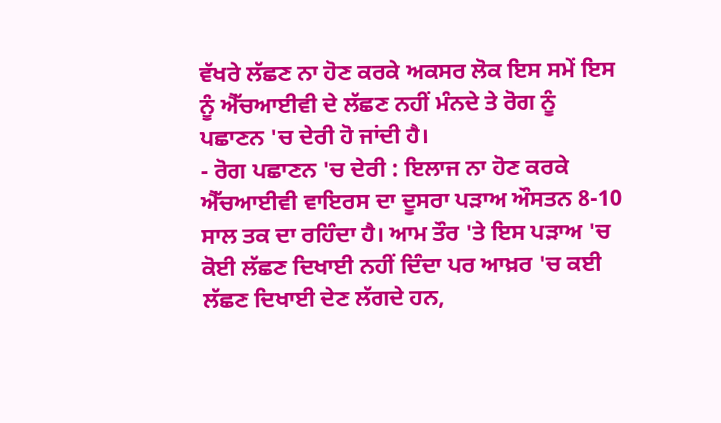ਵੱਖਰੇ ਲੱਛਣ ਨਾ ਹੋਣ ਕਰਕੇ ਅਕਸਰ ਲੋਕ ਇਸ ਸਮੇਂ ਇਸ ਨੂੰ ਐੱਚਆਈਵੀ ਦੇ ਲੱਛਣ ਨਹੀਂ ਮੰਨਦੇ ਤੇ ਰੋਗ ਨੂੰ ਪਛਾਣਨ 'ਚ ਦੇਰੀ ਹੋ ਜਾਂਦੀ ਹੈ।
- ਰੋਗ ਪਛਾਣਨ 'ਚ ਦੇਰੀ : ਇਲਾਜ ਨਾ ਹੋਣ ਕਰਕੇ ਐੱਚਆਈਵੀ ਵਾਇਰਸ ਦਾ ਦੂਸਰਾ ਪੜਾਅ ਔਸਤਨ 8-10 ਸਾਲ ਤਕ ਦਾ ਰਹਿੰਦਾ ਹੈ। ਆਮ ਤੌਰ 'ਤੇ ਇਸ ਪੜਾਅ 'ਚ ਕੋਈ ਲੱਛਣ ਦਿਖਾਈ ਨਹੀਂ ਦਿੰਦਾ ਪਰ ਆਖ਼ਰ 'ਚ ਕਈ ਲੱਛਣ ਦਿਖਾਈ ਦੇਣ ਲੱਗਦੇ ਹਨ,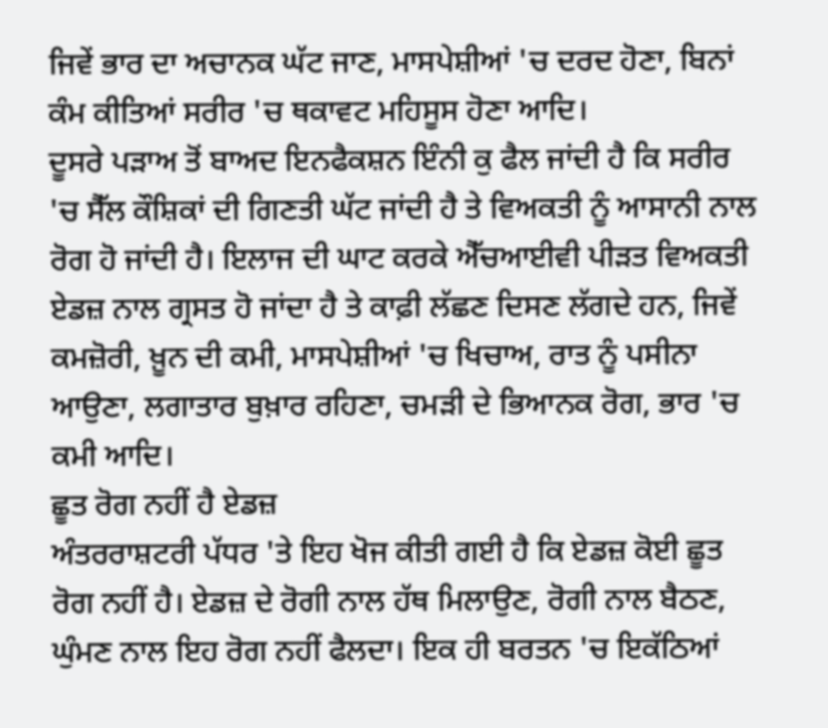ਜਿਵੇਂ ਭਾਰ ਦਾ ਅਚਾਨਕ ਘੱਟ ਜਾਣ, ਮਾਸਪੇਸ਼ੀਆਂ 'ਚ ਦਰਦ ਹੋਣਾ, ਬਿਨਾਂ ਕੰਮ ਕੀਤਿਆਂ ਸਰੀਰ 'ਚ ਥਕਾਵਟ ਮਹਿਸੂਸ ਹੋਣਾ ਆਦਿ।
ਦੂਸਰੇ ਪੜਾਅ ਤੋਂ ਬਾਅਦ ਇਨਫੈਕਸ਼ਨ ਇੰਨੀ ਕੁ ਫੈਲ ਜਾਂਦੀ ਹੈ ਕਿ ਸਰੀਰ 'ਚ ਸੈੱਲ ਕੌਸ਼ਿਕਾਂ ਦੀ ਗਿਣਤੀ ਘੱਟ ਜਾਂਦੀ ਹੈ ਤੇ ਵਿਅਕਤੀ ਨੂੰ ਆਸਾਨੀ ਨਾਲ ਰੋਗ ਹੋ ਜਾਂਦੀ ਹੈ। ਇਲਾਜ ਦੀ ਘਾਟ ਕਰਕੇ ਐੱਚਆਈਵੀ ਪੀੜਤ ਵਿਅਕਤੀ ਏਡਜ਼ ਨਾਲ ਗ੍ਰਸਤ ਹੋ ਜਾਂਦਾ ਹੈ ਤੇ ਕਾਫ਼ੀ ਲੱਛਣ ਦਿਸਣ ਲੱਗਦੇ ਹਨ, ਜਿਵੇਂ ਕਮਜ਼ੋਰੀ, ਖ਼ੂਨ ਦੀ ਕਮੀ, ਮਾਸਪੇਸ਼ੀਆਂ 'ਚ ਖਿਚਾਅ, ਰਾਤ ਨੂੰ ਪਸੀਨਾ ਆਉਣਾ, ਲਗਾਤਾਰ ਬੁਖ਼ਾਰ ਰਹਿਣਾ, ਚਮੜੀ ਦੇ ਭਿਆਨਕ ਰੋਗ, ਭਾਰ 'ਚ ਕਮੀ ਆਦਿ।
ਛੂਤ ਰੋਗ ਨਹੀਂ ਹੈ ਏਡਜ਼
ਅੰਤਰਰਾਸ਼ਟਰੀ ਪੱਧਰ 'ਤੇ ਇਹ ਖੋਜ ਕੀਤੀ ਗਈ ਹੈ ਕਿ ਏਡਜ਼ ਕੋਈ ਛੂਤ ਰੋਗ ਨਹੀਂ ਹੈ। ਏਡਜ਼ ਦੇ ਰੋਗੀ ਨਾਲ ਹੱਥ ਮਿਲਾਉਣ, ਰੋਗੀ ਨਾਲ ਬੈਠਣ, ਘੁੰਮਣ ਨਾਲ ਇਹ ਰੋਗ ਨਹੀਂ ਫੈਲਦਾ। ਇਕ ਹੀ ਬਰਤਨ 'ਚ ਇਕੱਠਿਆਂ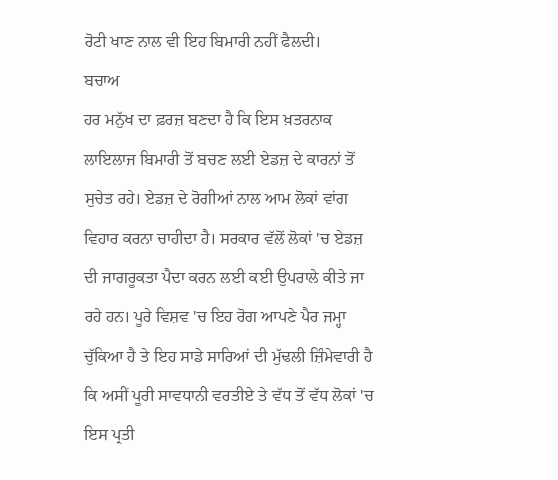ਰੋਟੀ ਖਾਣ ਨਾਲ ਵੀ ਇਹ ਬਿਮਾਰੀ ਨਹੀਂ ਫੈਲਦੀ।
ਬਚਾਅ
ਹਰ ਮਨੁੱਖ ਦਾ ਫ਼ਰਜ਼ ਬਣਦਾ ਹੈ ਕਿ ਇਸ ਖ਼ਤਰਨਾਕ ਲਾਇਲਾਜ ਬਿਮਾਰੀ ਤੋਂ ਬਚਣ ਲਈ ਏਡਜ਼ ਦੇ ਕਾਰਨਾਂ ਤੋਂ ਸੁਚੇਤ ਰਹੇ। ਏਡਜ਼ ਦੇ ਰੋਗੀਆਂ ਨਾਲ ਆਮ ਲੋਕਾਂ ਵਾਂਗ ਵਿਹਾਰ ਕਰਨਾ ਚਾਹੀਦਾ ਹੈ। ਸਰਕਾਰ ਵੱਲੋਂ ਲੋਕਾਂ 'ਚ ਏਡਜ਼ ਦੀ ਜਾਗਰੂਕਤਾ ਪੈਦਾ ਕਰਨ ਲਈ ਕਈ ਉਪਰਾਲੇ ਕੀਤੇ ਜਾ ਰਹੇ ਹਨ। ਪੂਰੇ ਵਿਸ਼ਵ 'ਚ ਇਹ ਰੋਗ ਆਪਣੇ ਪੈਰ ਜਮ੍ਹਾ ਚੁੱਕਿਆ ਹੈ ਤੇ ਇਹ ਸਾਡੇ ਸਾਰਿਆਂ ਦੀ ਮੁੱਢਲੀ ਜ਼ਿੰਮੇਵਾਰੀ ਹੈ ਕਿ ਅਸੀਂ ਪੂਰੀ ਸਾਵਧਾਨੀ ਵਰਤੀਏ ਤੇ ਵੱਧ ਤੋਂ ਵੱਧ ਲੋਕਾਂ 'ਚ ਇਸ ਪ੍ਰਤੀ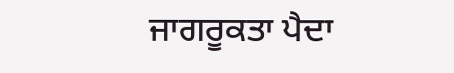ਜਾਗਰੂਕਤਾ ਪੈਦਾ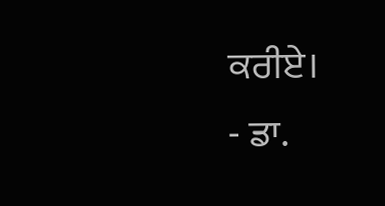ਕਰੀਏ।
- ਡਾ.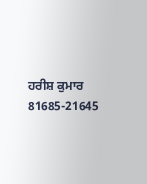ਹਰੀਸ਼ ਕੁਮਾਰ
81685-21645